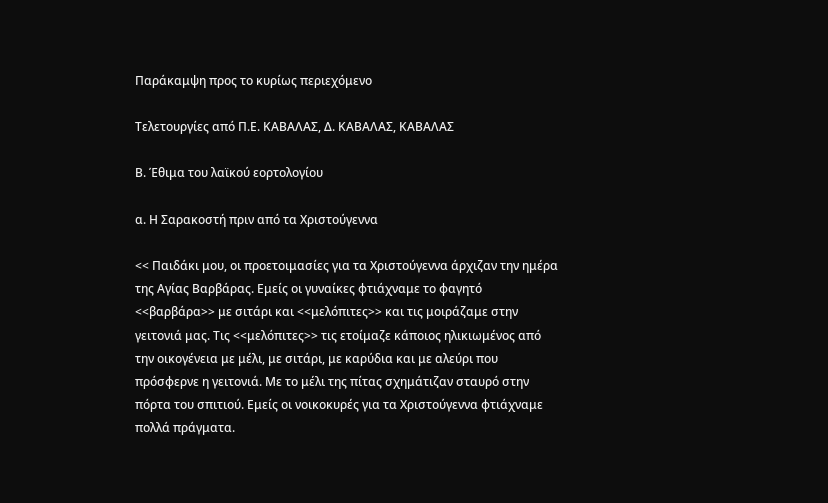Παράκαμψη προς το κυρίως περιεχόμενο

Τελετουργίες από Π.Ε. ΚΑΒΑΛΑΣ, Δ. ΚΑΒΑΛΑΣ, ΚΑΒΑΛΑΣ

Β. Έθιμα του λαϊκού εορτολογίου

α. Η Σαρακοστή πριν από τα Χριστούγεννα

<< Παιδάκι μου, οι προετοιμασίες για τα Χριστούγεννα άρχιζαν την ημέρα της Αγίας Βαρβάρας. Εμείς οι γυναίκες φτιάχναμε το φαγητό <<βαρβάρα>> με σιτάρι και <<μελόπιτες>> και τις μοιράζαμε στην γειτονιά μας. Τις <<μελόπιτες>> τις ετοίμαζε κάποιος ηλικιωμένος από την οικογένεια με μέλι, με σιτάρι, με καρύδια και με αλεύρι που πρόσφερνε η γειτονιά. Με το μέλι της πίτας σχημάτιζαν σταυρό στην πόρτα του σπιτιού. Εμείς οι νοικοκυρές για τα Χριστούγεννα φτιάχναμε πολλά πράγματα.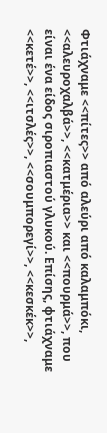Φτιάχναμε <<πίτες>> από αλεύρι από καλαμπόκι, <<αλευροχαλβά>>, <<κατμέρια>> και <<πουρμά>>, που είναι ένα είδος σιροπιαστού γλυκού. Επίσης, φτιάχναμε <<κετέ>>, <<ιτσλές>>, <<σουμπορεγί>>, <<κεσκέκ>>,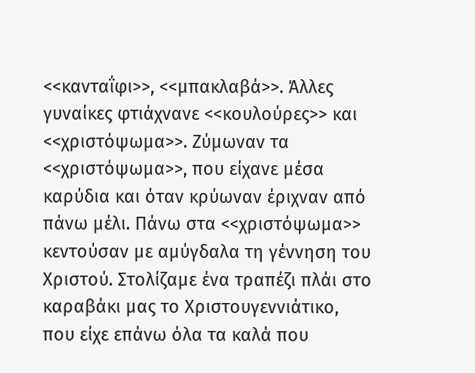<<κανταΐφι>>, <<μπακλαβά>>. Άλλες γυναίκες φτιάχνανε <<κουλούρες>> και <<χριστόψωμα>>. Ζύμωναν τα <<χριστόψωμα>>, που είχανε μέσα καρύδια και όταν κρύωναν έριχναν από πάνω μέλι. Πάνω στα <<χριστόψωμα>> κεντούσαν με αμύγδαλα τη γέννηση του Χριστού. Στολίζαμε ένα τραπέζι πλάι στο καραβάκι μας το Χριστουγεννιάτικο, που είχε επάνω όλα τα καλά που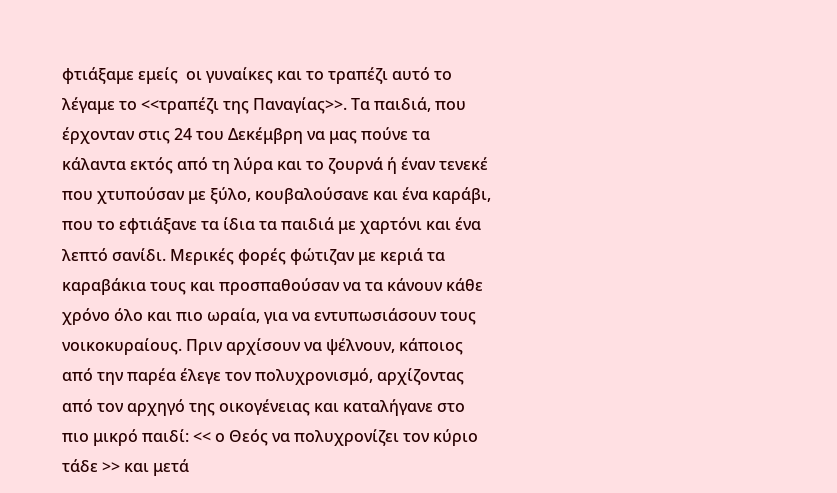φτιάξαμε εμείς  οι γυναίκες και το τραπέζι αυτό το λέγαμε το <<τραπέζι της Παναγίας>>. Τα παιδιά, που έρχονταν στις 24 του Δεκέμβρη να μας πούνε τα κάλαντα εκτός από τη λύρα και το ζουρνά ή έναν τενεκέ που χτυπούσαν με ξύλο, κουβαλούσανε και ένα καράβι, που το εφτιάξανε τα ίδια τα παιδιά με χαρτόνι και ένα λεπτό σανίδι. Μερικές φορές φώτιζαν με κεριά τα καραβάκια τους και προσπαθούσαν να τα κάνουν κάθε χρόνο όλο και πιο ωραία, για να εντυπωσιάσουν τους νοικοκυραίους. Πριν αρχίσουν να ψέλνουν, κάποιος από την παρέα έλεγε τον πολυχρονισμό, αρχίζοντας από τον αρχηγό της οικογένειας και καταλήγανε στο πιο μικρό παιδί: << ο Θεός να πολυχρονίζει τον κύριο τάδε >> και μετά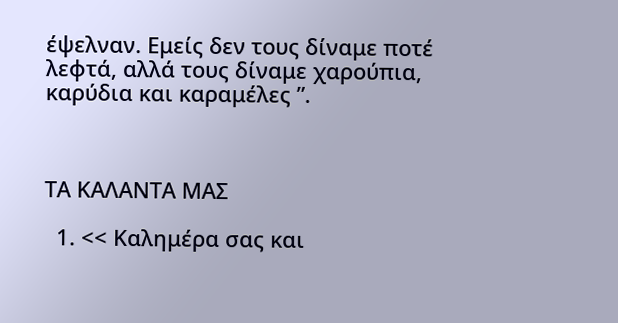έψελναν. Εμείς δεν τους δίναμε ποτέ λεφτά, αλλά τους δίναμε χαρούπια, καρύδια και καραμέλες ”.



ΤΑ ΚΑΛΑΝΤΑ ΜΑΣ

  1. << Καλημέρα σας και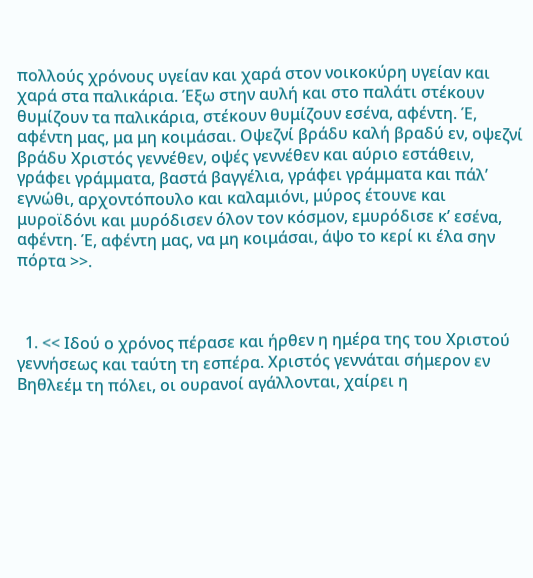πολλούς χρόνους υγείαν και χαρά στον νοικοκύρη υγείαν και χαρά στα παλικάρια. Έξω στην αυλή και στο παλάτι στέκουν θυμίζουν τα παλικάρια, στέκουν θυμίζουν εσένα, αφέντη. Έ, αφέντη μας, μα μη κοιμάσαι. Οψεζνί βράδυ καλή βραδύ εν, οψεζνί βράδυ Χριστός γεννέθεν, οψές γεννέθεν και αύριο εστάθειν, γράφει γράμματα, βαστά βαγγέλια, γράφει γράμματα και πάλ’ εγνώθι, αρχοντόπουλο και καλαμιόνι, μύρος έτουνε και μυροϊδόνι και μυρόδισεν όλον τον κόσμον, εμυρόδισε κ’ εσένα, αφέντη. Έ, αφέντη μας, να μη κοιμάσαι, άψο το κερί κι έλα σην πόρτα >>.



  1. << Ιδού ο χρόνος πέρασε και ήρθεν η ημέρα της του Χριστού γεννήσεως και ταύτη τη εσπέρα. Χριστός γεννάται σήμερον εν Βηθλεέμ τη πόλει, οι ουρανοί αγάλλονται, χαίρει η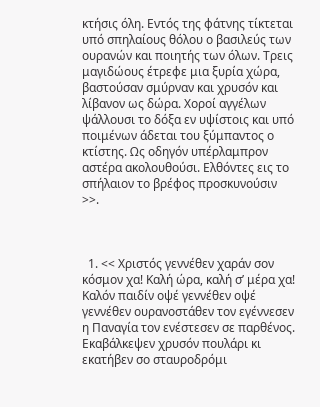κτήσις όλη. Εντός της φάτνης τίκτεται υπό σπηλαίους θόλου ο βασιλεύς των ουρανών και ποιητής των όλων. Τρεις μαγιδώους έτρεφε μια ξυρία χώρα, βαστούσαν σμύρναν και χρυσόν και λίβανον ως δώρα. Χοροί αγγέλων ψάλλουσι το δόξα εν υψίστοις και υπό ποιμένων άδεται του ξύμπαντος ο κτίστης. Ως οδηγόν υπέρλαμπρον αστέρα ακολουθούσι. Ελθόντες εις το σπήλαιον το βρέφος προσκυνούσιν >>.



  1. << Χριστός γεννέθεν χαράν σον κόσμον χα! Καλή ώρα, καλή σ’ μέρα χα! Καλόν παιδίν οψέ γεννέθεν οψέ γεννέθεν ουρανοστάθεν τον εγέννεσεν η Παναγία τον ενέστεσεν σε παρθένος. Εκαβάλκεψεν χρυσόν πουλάρι κι εκατήβεν σο σταυροδρόμι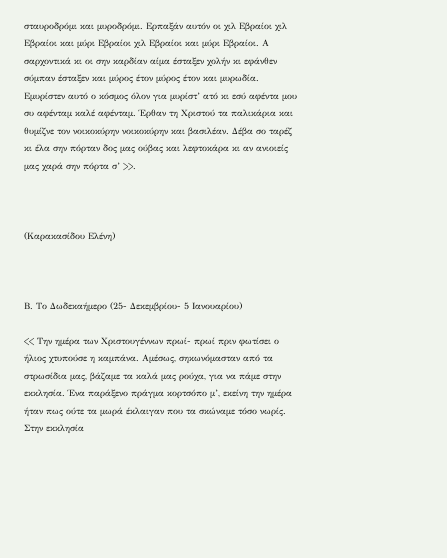σταυροδρόμι και μυροδρόμι. Ερπαξάν αυτόν οι χιλ Εβραίοι χιλ Εβραίοι και μύρι Εβραίοι χιλ Εβραίοι και μύρι Εβραίοι. Α σαρχοντικά κι οι σην καρδίαν αίμα έσταξεν χολήν κι εφάνθεν σύμπαν έσταξεν και μύρος έτον μύρος έτον και μυρωδία. Εμυρίστεν αυτό ο κόσμος όλον για μυρίστ’ ατό κι εσύ αφέντα μου συ αφένταμ καλέ αφένταμ. Έρθαν τη Χριστού τα παλικάρια και θυμίζνε τον νοικοκύρην νοικοκύρην και βασιλέαν. Δέβα σο ταρέζ κι έλα σην πόρταν δος μας ούβας και λεφτοκάρα κι αν ανιοιείς μας χαρά σην πόρτα σ’ >>.



(Καρακασίδου Ελένη)



Β. Το Δωδεκαήμερο (25- Δεκεμβρίου- 5 Ιανουαρίου)

<< Την ημέρα των Χριστουγέννων πρωί- πρωί πριν φωτίσει ο ήλιος χτυπούσε η καμπάνα. Αμέσως, σηκωνόμασταν από τα στρωσίδια μας, βάζαμε τα καλά μας ρούχα, για να πάμε στην εκκλησία. Ένα παράξενο πράγμα κορτσόπο μ’, εκείνη την ημέρα ήταν πως ούτε τα μωρά έκλαιγαν που τα σκώναμε τόσο νωρίς. Στην εκκλησία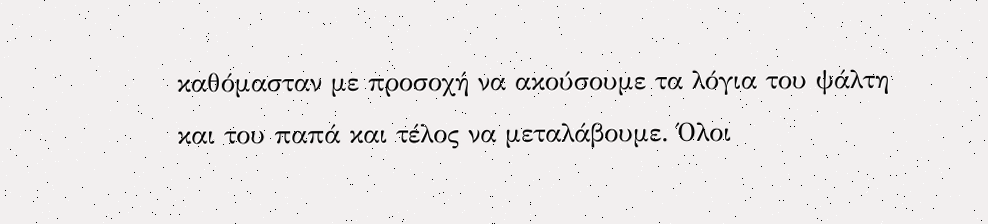καθόμασταν με προσοχή να ακούσουμε τα λόγια του ψάλτη και του παπά και τέλος να μεταλάβουμε. Όλοι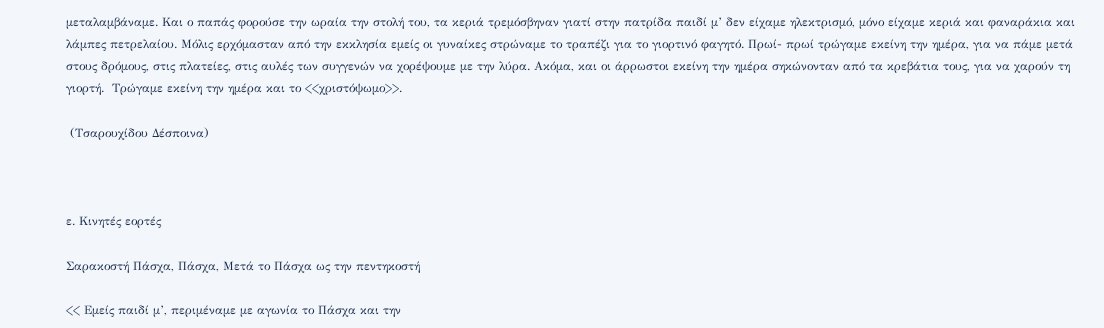μεταλαμβάναμε. Και ο παπάς φορούσε την ωραία την στολή του, τα κεριά τρεμόσβηναν γιατί στην πατρίδα παιδί μ’ δεν είχαμε ηλεκτρισμό, μόνο είχαμε κεριά και φαναράκια και λάμπες πετρελαίου. Μόλις ερχόμασταν από την εκκλησία εμείς οι γυναίκες στρώναμε το τραπέζι για το γιορτινό φαγητό. Πρωί- πρωί τρώγαμε εκείνη την ημέρα, για να πάμε μετά στους δρόμους, στις πλατείες, στις αυλές των συγγενών να χορέψουμε με την λύρα. Ακόμα, και οι άρρωστοι εκείνη την ημέρα σηκώνονταν από τα κρεβάτια τους, για να χαρούν τη γιορτή.  Τρώγαμε εκείνη την ημέρα και το <<χριστόψωμο>>.

 (Τσαρουχίδου Δέσποινα)



ε. Κινητές εορτές

Σαρακοστή Πάσχα, Πάσχα, Μετά το Πάσχα ως την πεντηκοστή

<< Εμείς παιδί μ’, περιμέναμε με αγωνία το Πάσχα και την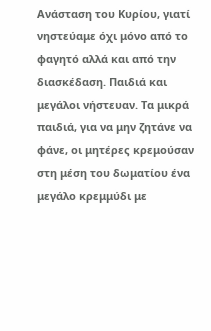Ανάσταση του Κυρίου, γιατί νηστεύαμε όχι μόνο από το φαγητό αλλά και από την διασκέδαση. Παιδιά και μεγάλοι νήστευαν. Τα μικρά παιδιά, για να μην ζητάνε να φάνε, οι μητέρες κρεμούσαν στη μέση του δωματίου ένα μεγάλο κρεμμύδι με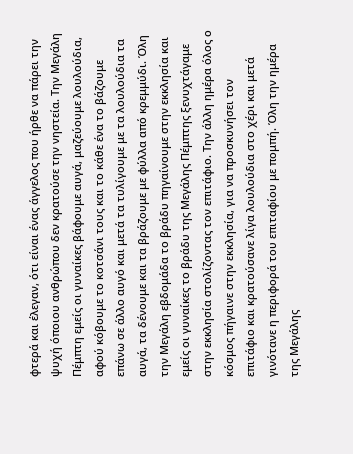φτερά και έλεγαν, ότι είναι ένας άγγελος που ήρθε να πάρει την ψυχή όποιου ανθρώπου δεν κρατούσε την νηστεία. Την Μεγάλη Πέμπτη εμείς οι γυναίκες βάφουμε αυγά, μαζεύουμε λουλούδια, αφού κόβουμε το κοτσάνι τους και το κάθε ένα το βάζουμε επάνω σε άλλο αυγό και μετά τα τυλίγουμε με τα λουλούδια τα αυγά, τα δένουμε και τα βράζουμε με φύλλα από κρεμμύδι. Όλη την Μεγάλη εβδομάδα το βράδυ πηγαίνουμε στην εκκλησία και εμείς οι γυναίκες το βράδυ της Μεγάλης Πέμπτης ξενυχτάγαμε στην εκκλησία στολίζοντας τον επιτάφιο. Την άλλη ημέρα όλος ο κόσμος πήγαινε στην εκκλησία, για να προσκυνήσει τον επιτάφιο και κρατούσανε λίγα λουλούδια στο χέρι και μετά γινότανε η περιφορά του επιταφίου με πομπή. Όλη την ημέρα της Μεγάλης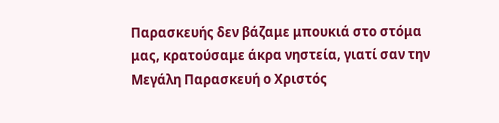Παρασκευής δεν βάζαμε μπουκιά στο στόμα μας, κρατούσαμε άκρα νηστεία, γιατί σαν την Μεγάλη Παρασκευή ο Χριστός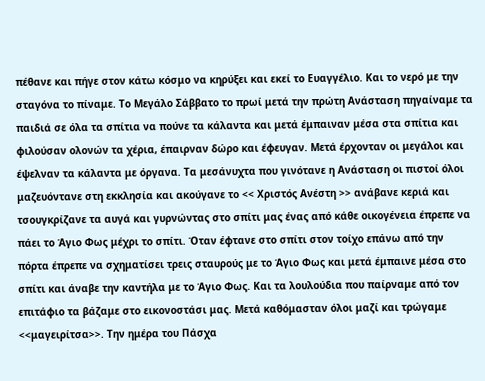πέθανε και πήγε στον κάτω κόσμο να κηρύξει και εκεί το Ευαγγέλιο. Και το νερό με την σταγόνα το πίναμε. Το Μεγάλο Σάββατο το πρωί μετά την πρώτη Ανάσταση πηγαίναμε τα παιδιά σε όλα τα σπίτια να πούνε τα κάλαντα και μετά έμπαιναν μέσα στα σπίτια και φιλούσαν ολονών τα χέρια, έπαιρναν δώρο και έφευγαν. Μετά έρχονταν οι μεγάλοι και έψελναν τα κάλαντα με όργανα. Τα μεσάνυχτα που γινότανε η Ανάσταση οι πιστοί όλοι μαζευόντανε στη εκκλησία και ακούγανε το << Χριστός Ανέστη >> ανάβανε κεριά και τσουγκρίζανε τα αυγά και γυρνώντας στο σπίτι μας ένας από κάθε οικογένεια έπρεπε να πάει το Άγιο Φως μέχρι το σπίτι. Όταν έφτανε στο σπίτι στον τοίχο επάνω από την πόρτα έπρεπε να σχηματίσει τρεις σταυρούς με το Άγιο Φως και μετά έμπαινε μέσα στο σπίτι και άναβε την καντήλα με το Άγιο Φως. Και τα λουλούδια που παίρναμε από τον επιτάφιο τα βάζαμε στο εικονοστάσι μας. Μετά καθόμασταν όλοι μαζί και τρώγαμε <<μαγειρίτσα>>. Την ημέρα του Πάσχα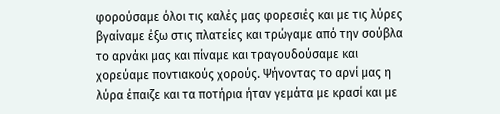φορούσαμε όλοι τις καλές μας φορεσιές και με τις λύρες βγαίναμε έξω στις πλατείες και τρώγαμε από την σούβλα το αρνάκι μας και πίναμε και τραγουδούσαμε και χορεύαμε ποντιακούς χορούς. Ψήνοντας το αρνί μας η λύρα έπαιζε και τα ποτήρια ήταν γεμάτα με κρασί και με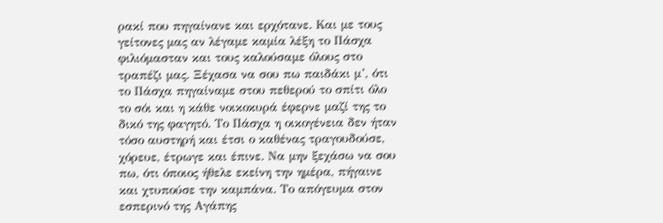ρακί που πηγαίνανε και ερχότανε. Και με τους γείτονες μας αν λέγαμε καμία λέξη το Πάσχα φιλιόμασταν και τους καλούσαμε όλους στο τραπέζι μας. Ξέχασα να σου πω παιδάκι μ’, ότι το Πάσχα πηγαίναμε στου πεθερού το σπίτι όλο το σόι και η κάθε νοικοκυρά έφερνε μαζί της το δικό της φαγητό. Το Πάσχα η οικογένεια δεν ήταν τόσο αυστηρή και έτσι ο καθένας τραγουδούσε, χόρευε, έτρωγε και έπινε. Να μην ξεχάσω να σου πω, ότι όποιος ήθελε εκείνη την ημέρα, πήγαινε και χτυπούσε την καμπάνα. Το απόγευμα στον εσπερινό της Αγάπης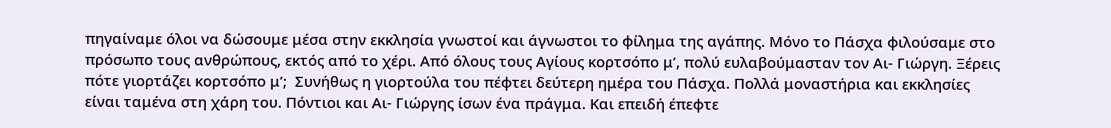πηγαίναμε όλοι να δώσουμε μέσα στην εκκλησία γνωστοί και άγνωστοι το φίλημα της αγάπης. Μόνο το Πάσχα φιλούσαμε στο πρόσωπο τους ανθρώπους, εκτός από το χέρι. Από όλους τους Αγίους κορτσόπο μ’, πολύ ευλαβούμασταν τον Αι- Γιώργη. Ξέρεις πότε γιορτάζει κορτσόπο μ’;  Συνήθως η γιορτούλα του πέφτει δεύτερη ημέρα του Πάσχα. Πολλά μοναστήρια και εκκλησίες είναι ταμένα στη χάρη του. Πόντιοι και Αι- Γιώργης ίσων ένα πράγμα. Και επειδή έπεφτε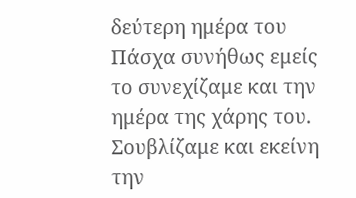δεύτερη ημέρα του Πάσχα συνήθως εμείς το συνεχίζαμε και την ημέρα της χάρης του. Σουβλίζαμε και εκείνη την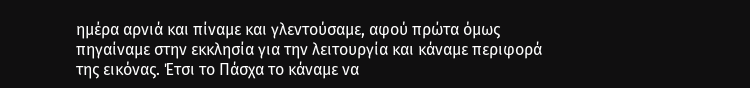ημέρα αρνιά και πίναμε και γλεντούσαμε, αφού πρώτα όμως πηγαίναμε στην εκκλησία για την λειτουργία και κάναμε περιφορά της εικόνας. Έτσι το Πάσχα το κάναμε να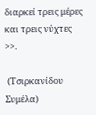διαρκεί τρεις μέρες και τρεις νύχτες >>.

 (Τσιρκανίδου Συμέλα)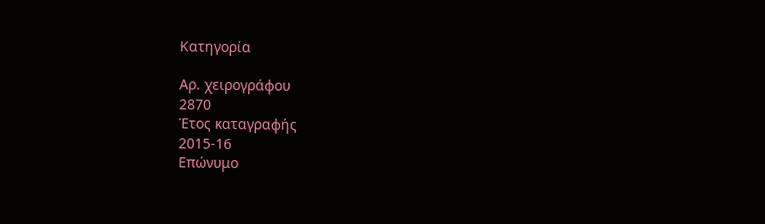Κατηγορία

Αρ. χειρογράφου
2870
Έτος καταγραφής
2015-16
Επώνυμο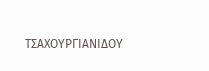ΤΣΑΧΟΥΡΓΙΑΝΙΔΟΥ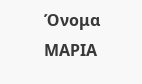Όνομα
ΜΑΡΙΑ